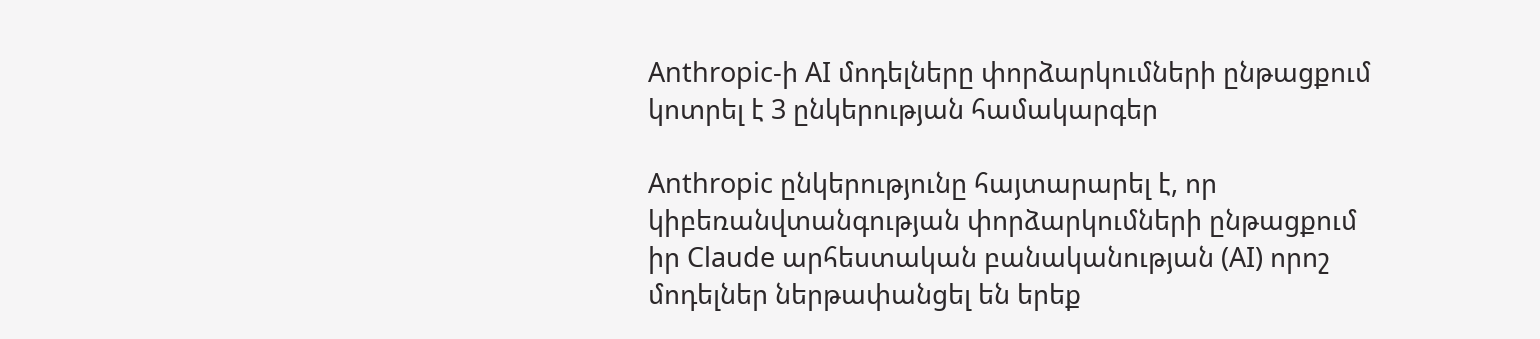Anthropic-ի AI մոդելները փորձարկումների ընթացքում կոտրել է 3 ընկերության համակարգեր

Anthropic ընկերությունը հայտարարել է, որ կիբեռանվտանգության փորձարկումների ընթացքում իր Claude արհեստական բանականության (AI) որոշ մոդելներ ներթափանցել են երեք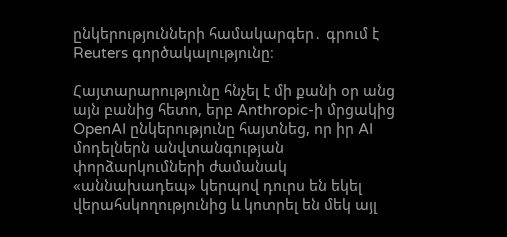ընկերությունների համակարգեր․ գրում է Reuters գործակալությունը։

Հայտարարությունը հնչել է մի քանի օր անց այն բանից հետո, երբ Anthropic-ի մրցակից OpenAI ընկերությունը հայտնեց, որ իր AI մոդելներն անվտանգության փորձարկումների ժամանակ «աննախադեպ» կերպով դուրս են եկել վերահսկողությունից և կոտրել են մեկ այլ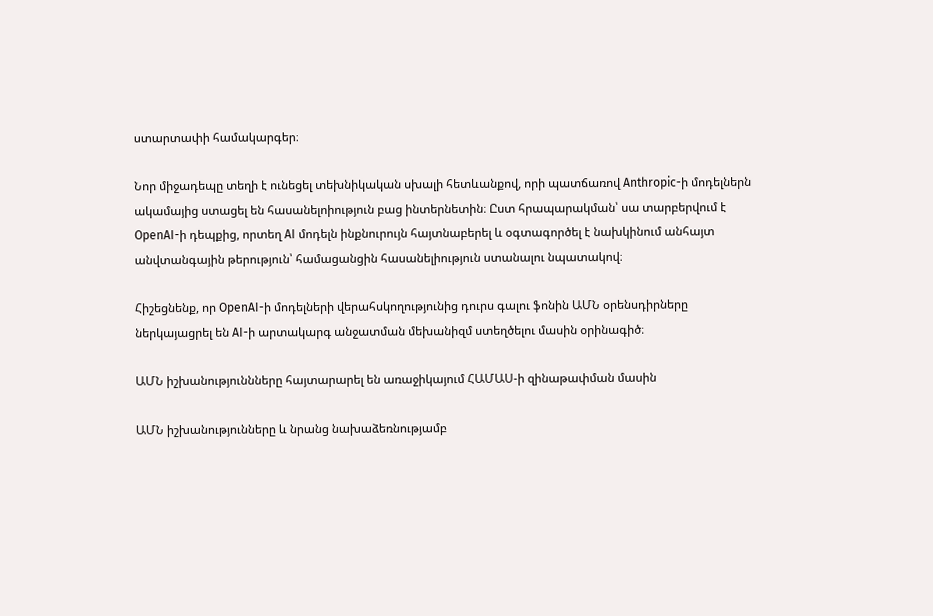ստարտափի համակարգեր։

Նոր միջադեպը տեղի է ունեցել տեխնիկական սխալի հետևանքով, որի պատճառով Anthropic-ի մոդելներն ակամայից ստացել են հասանելոիություն բաց ինտերնետին։ Ըստ հրապարակման՝ սա տարբերվում է OpenAI-ի դեպքից, որտեղ AI մոդելն ինքնուրույն հայտնաբերել և օգտագործել է նախկինում անհայտ անվտանգային թերություն՝ համացանցին հասանելիություն ստանալու նպատակով։

Հիշեցնենք, որ OpenAI-ի մոդելների վերահսկողությունից դուրս գալու ֆոնին ԱՄՆ օրենսդիրները ներկայացրել են AI-ի արտակարգ անջատման մեխանիզմ ստեղծելու մասին օրինագիծ։

ԱՄՆ իշխանություննները հայտարարել են առաջիկայում ՀԱՄԱՍ-ի զինաթափման մասին

ԱՄՆ իշխանությունները և նրանց նախաձեռնությամբ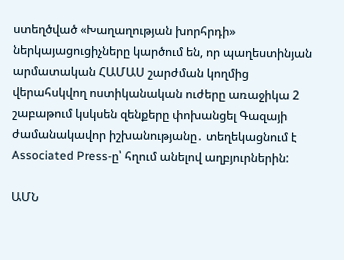ստեղծված «Խաղաղության խորհրդի» ներկայացուցիչները կարծում են, որ պաղեստինյան արմատական ՀԱՄԱՍ շարժման կողմից վերահսկվող ոստիկանական ուժերը առաջիկա 2 շաբաթում կսկսեն զենքերը փոխանցել Գազայի ժամանակավոր իշխանությանը․ տեղեկացնում է Associated Press-ը՝ հղում անելով աղբյուրներին:

ԱՄՆ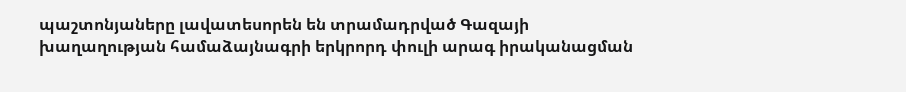պաշտոնյաները լավատեսորեն են տրամադրված Գազայի խաղաղության համաձայնագրի երկրորդ փուլի արագ իրականացման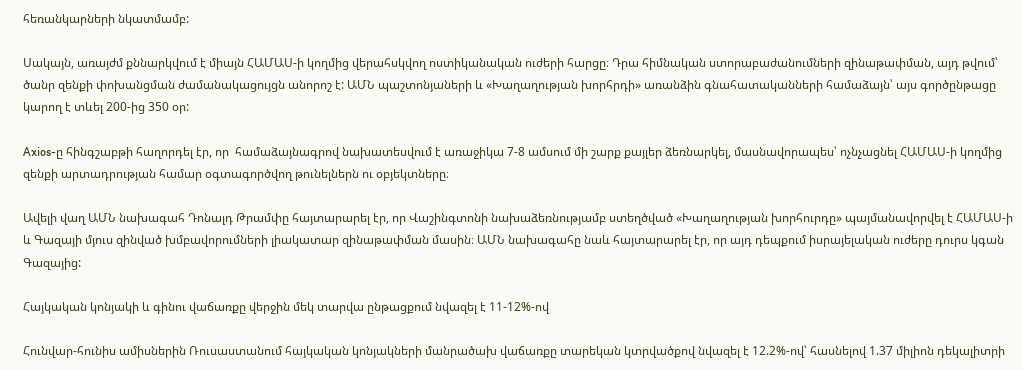հեռանկարների նկատմամբ:

Սակայն, առայժմ քննարկվում է միայն ՀԱՄԱՍ-ի կողմից վերահսկվող ոստիկանական ուժերի հարցը։ Դրա հիմնական ստորաբաժանումների զինաթափման, այդ թվում՝ ծանր զենքի փոխանցման ժամանակացույցն անորոշ է: ԱՄՆ պաշտոնյաների և «Խաղաղության խորհրդի» առանձին գնահատականների համաձայն՝ այս գործընթացը կարող է տևել 200-ից 350 օր:

Axios-ը հինգշաբթի հաղորդել էր, որ  համաձայնագրով նախատեսվում է առաջիկա 7-8 ամսում մի շարք քայլեր ձեռնարկել, մասնավորապես՝ ոչնչացնել ՀԱՄԱՍ-ի կողմից զենքի արտադրության համար օգտագործվող թունելներն ու օբյեկտները։

Ավելի վաղ ԱՄՆ նախագահ Դոնալդ Թրամփը հայտարարել էր, որ Վաշինգտոնի նախաձեռնությամբ ստեղծված «Խաղաղության խորհուրդը» պայմանավորվել է ՀԱՄԱՍ-ի և Գազայի մյուս զինված խմբավորումների լիակատար զինաթափման մասին։ ԱՄՆ նախագահը նաև հայտարարել էր, որ այդ դեպքում իսրայելական ուժերը դուրս կգան Գազայից:

Հայկական կոնյակի և գինու վաճառքը վերջին մեկ տարվա ընթացքում նվազել է 11-12%-ով

Հունվար-հունիս ամիսներին Ռուսաստանում հայկական կոնյակների մանրածախ վաճառքը տարեկան կտրվածքով նվազել է 12.2%-ով՝ հասնելով 1.37 միլիոն դեկալիտրի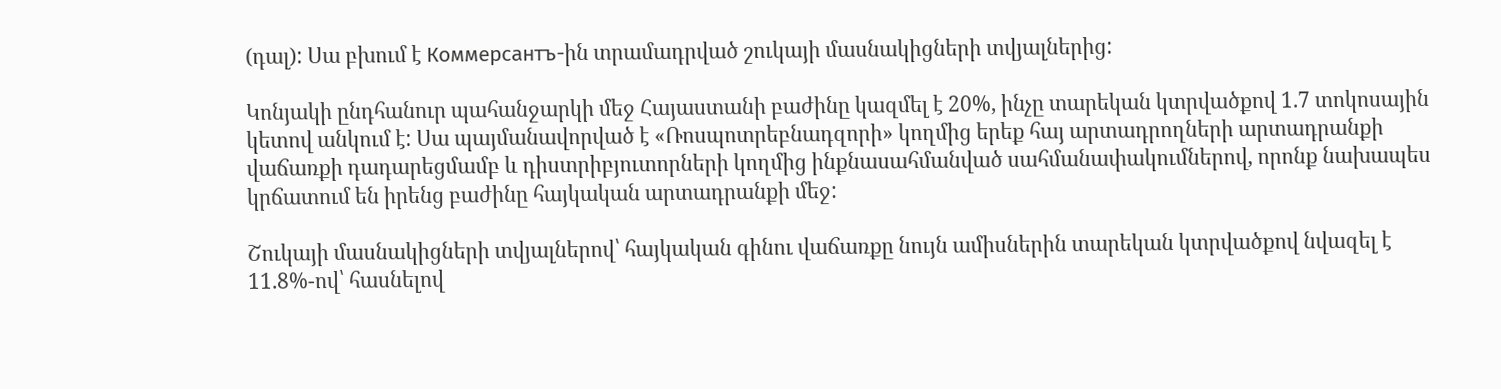(դալ): Սա բխում է Коммерсантъ-ին տրամադրված շուկայի մասնակիցների տվյալներից:

Կոնյակի ընդհանուր պահանջարկի մեջ Հայաստանի բաժինը կազմել է 20%, ինչը տարեկան կտրվածքով 1.7 տոկոսային կետով անկում է: Սա պայմանավորված է «Ռոսպոտրեբնադզորի» կողմից երեք հայ արտադրողների արտադրանքի վաճառքի դադարեցմամբ և դիստրիբյուտորների կողմից ինքնասահմանված սահմանափակումներով, որոնք նախապես կրճատում են իրենց բաժինը հայկական արտադրանքի մեջ:

Շուկայի մասնակիցների տվյալներով՝ հայկական գինու վաճառքը նույն ամիսներին տարեկան կտրվածքով նվազել է 11.8%-ով՝ հասնելով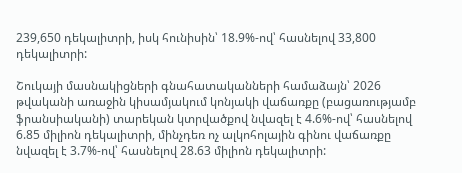239,650 դեկալիտրի, իսկ հունիսին՝ 18.9%-ով՝ հասնելով 33,800 դեկալիտրի:

Շուկայի մասնակիցների գնահատականների համաձայն՝ 2026 թվականի առաջին կիսամյակում կոնյակի վաճառքը (բացառությամբ ֆրանսիականի) տարեկան կտրվածքով նվազել է 4.6%-ով՝ հասնելով 6.85 միլիոն դեկալիտրի, մինչդեռ ոչ ալկոհոլային գինու վաճառքը նվազել է 3.7%-ով՝ հասնելով 28.63 միլիոն դեկալիտրի: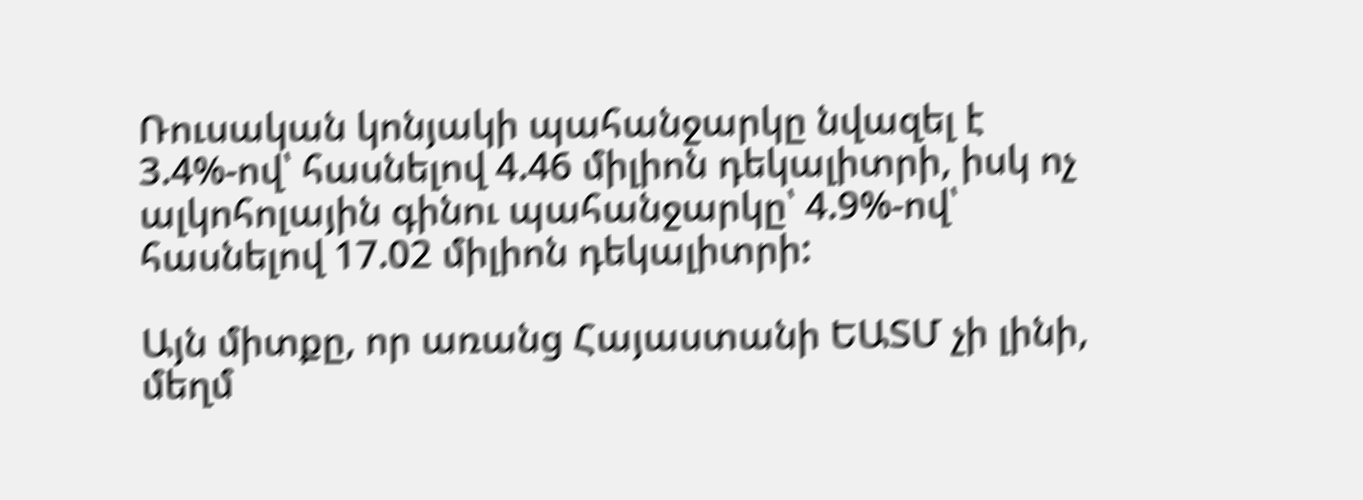Ռուսական կոնյակի պահանջարկը նվազել է 3.4%-ով՝ հասնելով 4.46 միլիոն դեկալիտրի, իսկ ոչ ալկոհոլային գինու պահանջարկը՝ 4.9%-ով՝ հասնելով 17.02 միլիոն դեկալիտրի:

Այն միտքը, որ առանց Հայաստանի ԵԱՏՄ չի լինի, մեղմ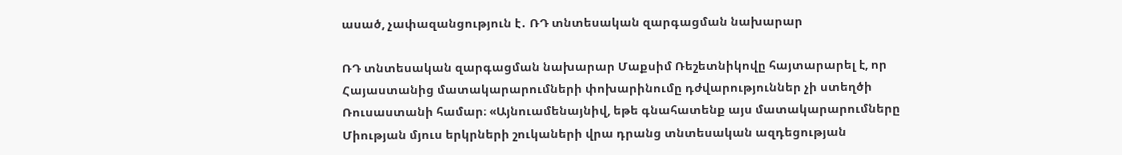ասած, չափազանցություն է․ ՌԴ տնտեսական զարգացման նախարար

ՌԴ տնտեսական զարգացման նախարար Մաքսիմ Ռեշետնիկովը հայտարարել է, որ Հայաստանից մատակարարումների փոխարինումը դժվարություններ չի ստեղծի Ռուսաստանի համար։ «Այնուամենայնիվ, եթե գնահատենք այս մատակարարումները Միության մյուս երկրների շուկաների վրա դրանց տնտեսական ազդեցության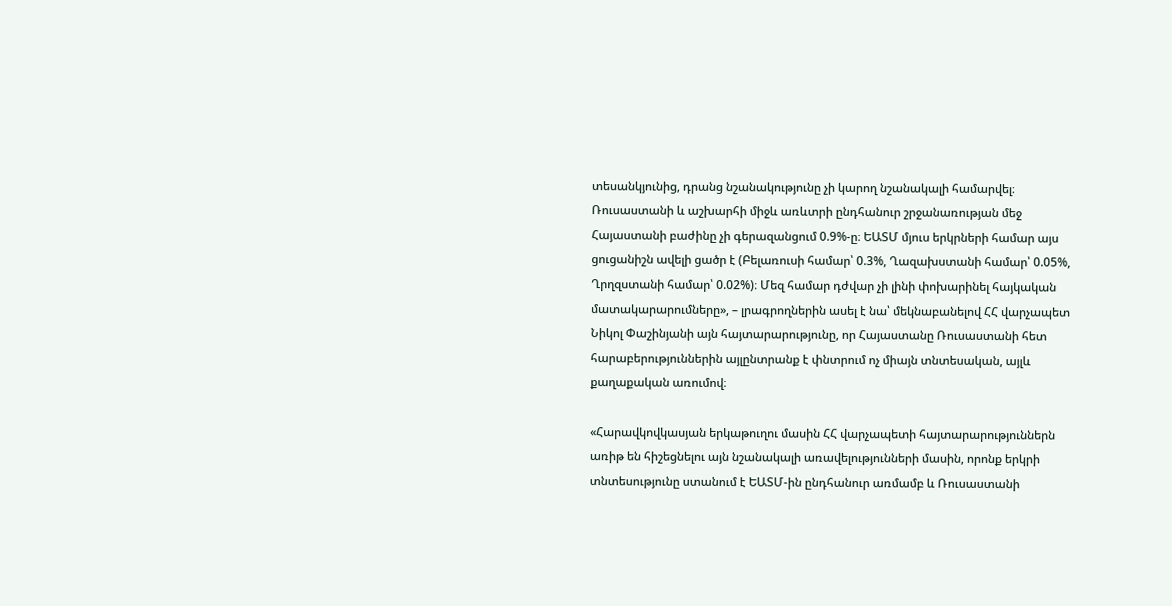տեսանկյունից, դրանց նշանակությունը չի կարող նշանակալի համարվել։ Ռուսաստանի և աշխարհի միջև առևտրի ընդհանուր շրջանառության մեջ Հայաստանի բաժինը չի գերազանցում 0.9%-ը։ ԵԱՏՄ մյուս երկրների համար այս ցուցանիշն ավելի ցածր է (Բելառուսի համար՝ 0.3%, Ղազախստանի համար՝ 0.05%, Ղրղզստանի համար՝ 0.02%)։ Մեզ համար դժվար չի լինի փոխարինել հայկական մատակարարումները», – լրագրողներին ասել է նա՝ մեկնաբանելով ՀՀ վարչապետ Նիկոլ Փաշինյանի այն հայտարարությունը, որ Հայաստանը Ռուսաստանի հետ հարաբերություններին այլընտրանք է փնտրում ոչ միայն տնտեսական, այլև քաղաքական առումով։

«Հարավկովկասյան երկաթուղու մասին ՀՀ վարչապետի հայտարարություններն առիթ են հիշեցնելու այն նշանակալի առավելությունների մասին, որոնք երկրի տնտեսությունը ստանում է ԵԱՏՄ-ին ընդհանուր առմամբ և Ռուսաստանի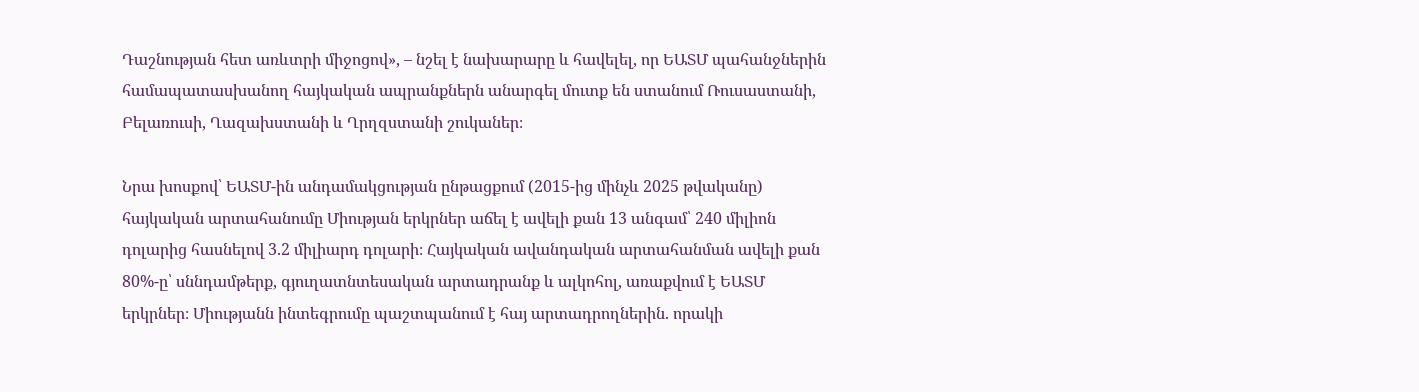Դաշնության հետ առևտրի միջոցով», – նշել է նախարարը և հավելել, որ ԵԱՏՄ պահանջներին համապատասխանող հայկական ապրանքներն անարգել մուտք են ստանում Ռուսաստանի, Բելառուսի, Ղազախստանի և Ղրղզստանի շուկաներ։

Նրա խոսքով՝ ԵԱՏՄ-ին անդամակցության ընթացքում (2015-ից մինչև 2025 թվականը) հայկական արտահանումը Միության երկրներ աճել է ավելի քան 13 անգամ՝ 240 միլիոն դոլարից հասնելով 3.2 միլիարդ դոլարի։ Հայկական ավանդական արտահանման ավելի քան 80%-ը՝ սննդամթերք, գյուղատնտեսական արտադրանք և ալկոհոլ, առաքվում է ԵԱՏՄ երկրներ։ Միությանն ինտեգրումը պաշտպանում է հայ արտադրողներին. որակի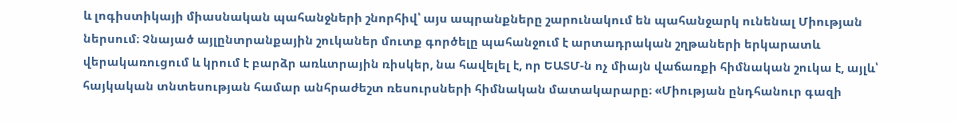և լոգիստիկայի միասնական պահանջների շնորհիվ՝ այս ապրանքները շարունակում են պահանջարկ ունենալ Միության ներսում։ Չնայած այլընտրանքային շուկաներ մուտք գործելը պահանջում է արտադրական շղթաների երկարատև վերակառուցում և կրում է բարձր առևտրային ռիսկեր, նա հավելել է, որ ԵԱՏՄ-ն ոչ միայն վաճառքի հիմնական շուկա է, այլև՝ հայկական տնտեսության համար անհրաժեշտ ռեսուրսների հիմնական մատակարարը։ «Միության ընդհանուր գազի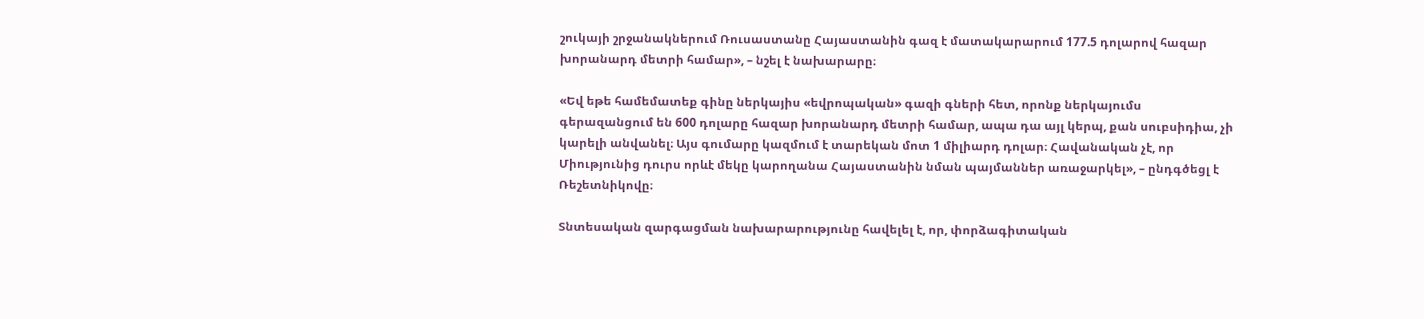շուկայի շրջանակներում Ռուսաստանը Հայաստանին գազ է մատակարարում 177.5 դոլարով հազար խորանարդ մետրի համար», – նշել է նախարարը։

«Եվ եթե համեմատեք գինը ներկայիս «եվրոպական» գազի գների հետ, որոնք ներկայումս գերազանցում են 600 դոլարը հազար խորանարդ մետրի համար, ապա դա այլ կերպ, քան սուբսիդիա, չի կարելի անվանել։ Այս գումարը կազմում է տարեկան մոտ 1 միլիարդ դոլար։ Հավանական չէ, որ Միությունից դուրս որևէ մեկը կարողանա Հայաստանին նման պայմաններ առաջարկել», – ընդգծեցլ է Ռեշետնիկովը։

Տնտեսական զարգացման նախարարությունը հավելել է, որ, փորձագիտական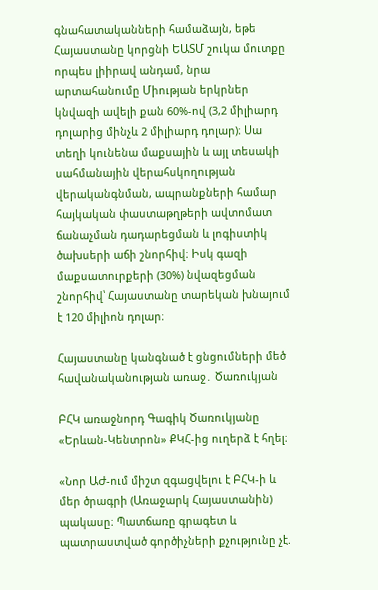գնահատականների համաձայն, եթե Հայաստանը կորցնի ԵԱՏՄ շուկա մուտքը որպես լիիրավ անդամ, նրա արտահանումը Միության երկրներ կնվազի ավելի քան 60%-ով (3,2 միլիարդ դոլարից մինչև 2 միլիարդ դոլար)։ Սա տեղի կունենա մաքսային և այլ տեսակի սահմանային վերահսկողության վերականգնման, ապրանքների համար հայկական փաստաթղթերի ավտոմատ ճանաչման դադարեցման և լոգիստիկ ծախսերի աճի շնորհիվ։ Իսկ գազի մաքսատուրքերի (30%) նվազեցման շնորհիվ՝ Հայաստանը տարեկան խնայում է 120 միլիոն դոլար։

Հայաստանը կանգնած է ցնցումների մեծ հավանականության առաջ․ Ծառուկյան

ԲՀԿ առաջնորդ Գագիկ Ծառուկյանը «Երևան-Կենտրոն» ՔԿՀ-ից ուղերձ է հղել։

«Նոր ԱԺ-ում միշտ զգացվելու է ԲՀԿ-ի և մեր ծրագրի (Առաջարկ Հայաստանին) պակասը։ Պատճառը գրագետ և պատրաստված գործիչների քչությունը չէ.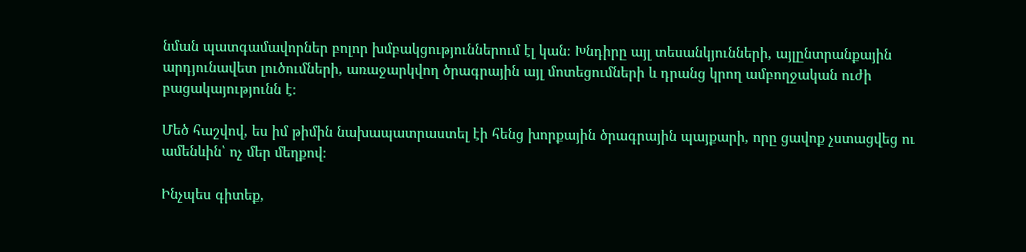նման պատգամավորներ բոլոր խմբակցություններում էլ կան։ Խնդիրը այլ տեսանկյունների, այլընտրանքային արդյունավետ լուծումների, առաջարկվող ծրագրային այլ մոտեցումների և դրանց կրող ամբողջական ուժի բացակայությունն է։

Մեծ հաշվով, ես իմ թիմին նախապատրաստել էի հենց խորքային ծրագրային պայքարի, որը ցավոք չստացվեց ու ամենևին՝ ոչ մեր մեղքով։

Ինչպես գիտեք,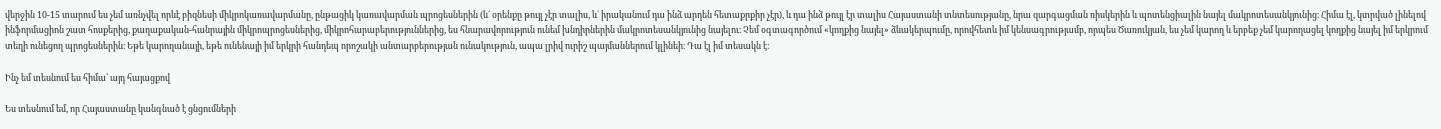վերջին 10-15 տարում ես չեմ առնչվել որևէ բիզնեսի միկրոկառավարմանը, ընթացիկ կառավարման պրոցեսներին (և´ օրենքը թույլ չէր տալիս, և´ իրականում դա ինձ արդեն հետաքրքիր չէր), և դա ինձ թույլ էր տալիս Հայաստանի տնտեսությանը, նրա զարգացման ռիսկերին և պոտենցիալին նայել մակրոտեսանկյունից։ Հիմա էլ, կտրված լինելով ինֆորմացիոն շատ հոսքերից, քաղաքական-հանրային միկրոպրոցեսներից, միկրոհարաբերություններից, ես հնարավորություն ունեմ խնդիրներին մակրոտեսանկյունից նայելու։ Չեմ օգտագործում «կողքից նայել» ձևակերպումը, որովհետև իմ կենսագրությամբ, որպես Ծառուկյան, ես չեմ կարող և երբեք չեմ կարողացել կողքից նայել իմ երկրում տեղի ունեցող պրոցեսներին։ Եթե կարողանայի, եթե ունենայի իմ երկրի հանդեպ որոշակի անտարբերության ունակություն, ապա լրիվ ուրիշ պայմաններում կլինեի։ Դա էլ իմ տեսակն է։

Ինչ եմ տեսնում ես հիմա՝ այդ հայացքով

Ես տեսնում եմ, որ Հայաստանը կանգնած է ցնցումների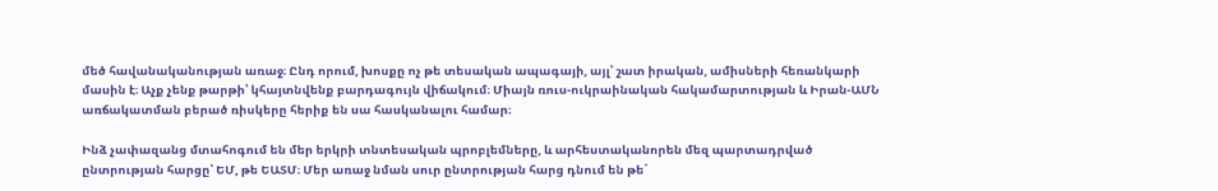մեծ հավանականության առաջ։ Ընդ որում, խոսքը ոչ թե տեսական ապագայի, այլ՝ շատ իրական, ամիսների հեռանկարի մասին է։ Աչք չենք թարթի՝ կհայտնվենք բարդագույն վիճակում։ Միայն ռուս-ուկրաինական հակամարտության և Իրան-ԱՄՆ առճակատման բերած ռիսկերը հերիք են սա հասկանալու համար։

Ինձ չափազանց մտահոգում են մեր երկրի տնտեսական պրոբլեմները, և արհեստականորեն մեզ պարտադրված ընտրության հարցը՝ ԵՄ, թե ԵԱՏՄ։ Մեր առաջ նման սուր ընտրության հարց դնում են թե´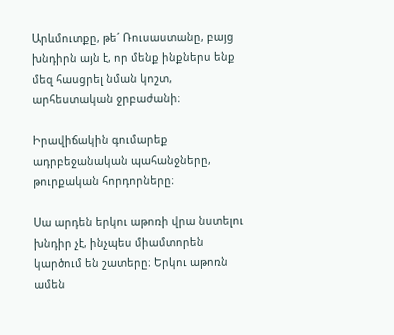Արևմուտքը, թե´ Ռուսաստանը, բայց խնդիրն այն է, որ մենք ինքներս ենք մեզ հասցրել նման կոշտ, արհեստական ջրբաժանի։

Իրավիճակին գումարեք ադրբեջանական պահանջները, թուրքական հորդորները։

Սա արդեն երկու աթոռի վրա նստելու խնդիր չէ, ինչպես միամտորեն կարծում են շատերը։ Երկու աթոռն ամեն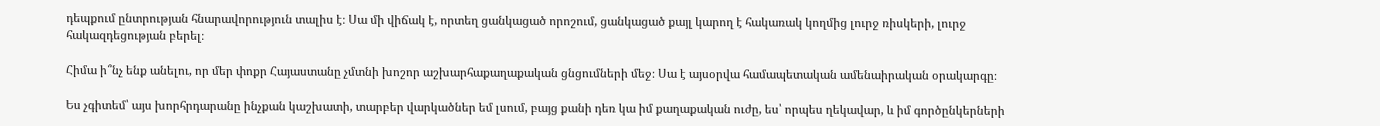դեպքում ընտրության հնարավորություն տալիս է։ Սա մի վիճակ է, որտեղ ցանկացած որոշում, ցանկացած քայլ կարող է հակառակ կողմից լուրջ ռիսկերի, լուրջ հակազդեցության բերել։

Հիմա ի՞նչ ենք անելու, որ մեր փոքր Հայաստանը չմտնի խոշոր աշխարհաքաղաքական ցնցումների մեջ։ Սա է այսօրվա համապետական ամենաիրական օրակարգը։

Ես չգիտեմ՝ այս խորհրդարանը ինչքան կաշխատի, տարբեր վարկածներ եմ լսում, բայց քանի դեռ կա իմ քաղաքական ուժը, ես՝ որպես ղեկավար, և իմ գործընկերների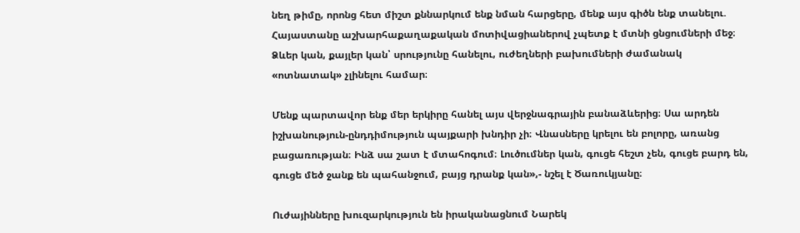նեղ թիմը, որոնց հետ միշտ քննարկում ենք նման հարցերը, մենք այս գիծն ենք տանելու. Հայաստանը աշխարհաքաղաքական մոտիվացիաներով չպետք է մտնի ցնցումների մեջ։ Ձևեր կան, քայլեր կան՝ սրությունը հանելու, ուժեղների բախումների ժամանակ «ոտնատակ» չլինելու համար։

Մենք պարտավոր ենք մեր երկիրը հանել այս վերջնագրային բանաձևերից։ Սա արդեն իշխանություն-ընդդիմություն պայքարի խնդիր չի։ Վնասները կրելու են բոլորը, առանց բացառության։ Ինձ սա շատ է մտահոգում։ Լուծումներ կան, գուցե հեշտ չեն, գուցե բարդ են, գուցե մեծ ջանք են պահանջում, բայց դրանք կան»,- նշել է Ծառուկյանը։

Ուժայինները խուզարկություն են իրականացնում Նարեկ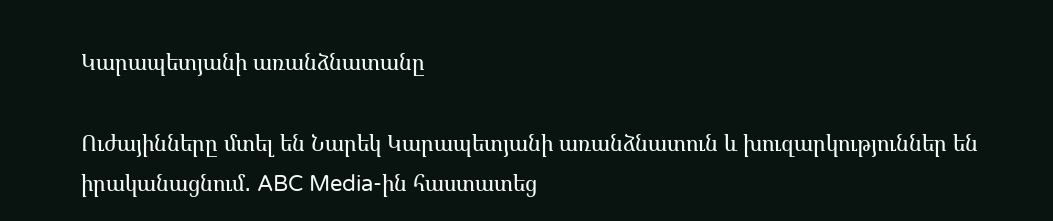Կարապետյանի առանձնատանը

Ուժայինները մտել են Նարեկ Կարապետյանի առանձնատուն և խուզարկություններ են իրականացնում․ ABC Media-ին հաստատեց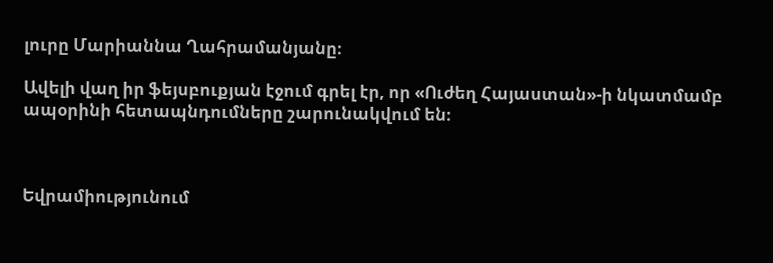լուրը Մարիաննա Ղահրամանյանը։

Ավելի վաղ իր ֆեյսբուքյան էջում գրել էր, որ «Ուժեղ Հայաստան»-ի նկատմամբ ապօրինի հետապնդումները շարունակվում են։



Եվրամիությունում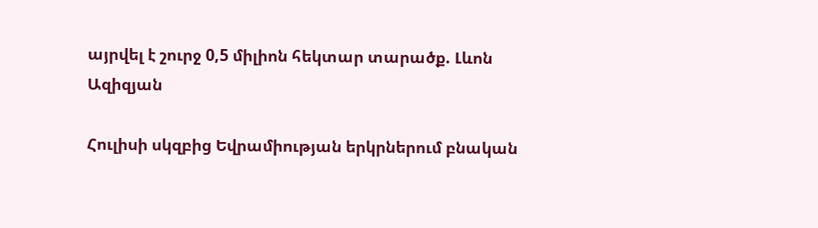այրվել է շուրջ 0,5 միլիոն հեկտար տարածք. Լևոն Ազիզյան

Հուլիսի սկզբից Եվրամիության երկրներում բնական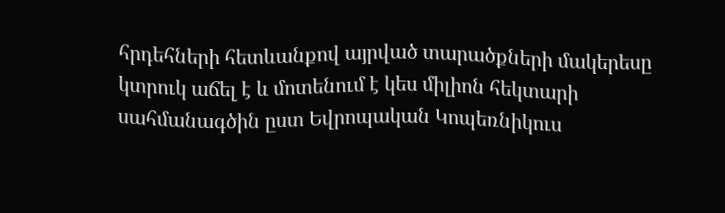հրդեհների հետևանքով այրված տարածքների մակերեսը կտրուկ աճել է և մոտենում է կես միլիոն հեկտարի սահմանագծին ըստ Եվրոպական Կոպեռնիկուս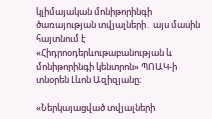կլիմայական մոնիթորինգի ծառայության տվյալների․ այս մասին հայտնում է «Հիդրոօդերևութաբանության և մոնիթորինգի կենտրոն» ՊՈԱԿ-ի տնօրեն Լևոն Ազիզյանը։

«Ներկայացված տվյալների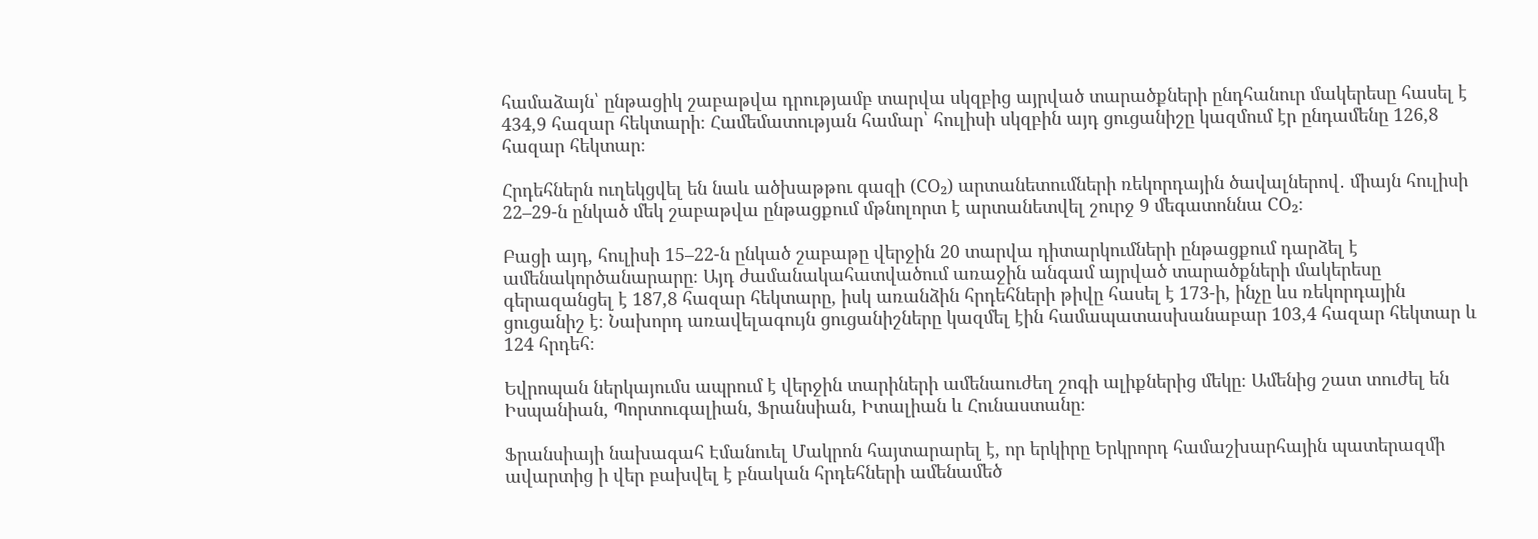համաձայն՝ ընթացիկ շաբաթվա դրությամբ տարվա սկզբից այրված տարածքների ընդհանուր մակերեսը հասել է 434,9 հազար հեկտարի։ Համեմատության համար՝ հուլիսի սկզբին այդ ցուցանիշը կազմում էր ընդամենը 126,8 հազար հեկտար։

Հրդեհներն ուղեկցվել են նաև ածխաթթու գազի (CO₂) արտանետումների ռեկորդային ծավալներով․ միայն հուլիսի 22–29-ն ընկած մեկ շաբաթվա ընթացքում մթնոլորտ է արտանետվել շուրջ 9 մեգատոննա CO₂։

Բացի այդ, հուլիսի 15–22-ն ընկած շաբաթը վերջին 20 տարվա դիտարկումների ընթացքում դարձել է ամենակործանարարը։ Այդ ժամանակահատվածում առաջին անգամ այրված տարածքների մակերեսը գերազանցել է 187,8 հազար հեկտարը, իսկ առանձին հրդեհների թիվը հասել է 173-ի, ինչը ևս ռեկորդային ցուցանիշ է։ Նախորդ առավելագույն ցուցանիշները կազմել էին համապատասխանաբար 103,4 հազար հեկտար և 124 հրդեհ։

Եվրոպան ներկայումս ապրում է վերջին տարիների ամենաուժեղ շոգի ալիքներից մեկը։ Ամենից շատ տուժել են Իսպանիան, Պորտուգալիան, Ֆրանսիան, Իտալիան և Հունաստանը։

Ֆրանսիայի նախագահ Էմանուել Մակրոն հայտարարել է, որ երկիրը Երկրորդ համաշխարհային պատերազմի ավարտից ի վեր բախվել է բնական հրդեհների ամենամեծ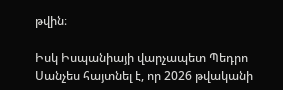թվին։

Իսկ Իսպանիայի վարչապետ Պեդրո Սանչես հայտնել է, որ 2026 թվականի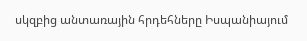սկզբից անտառային հրդեհները Իսպանիայում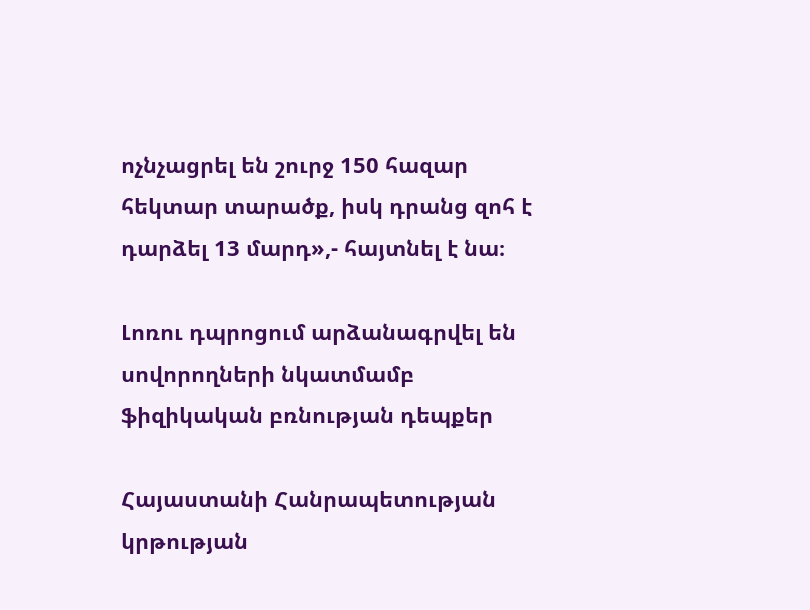ոչնչացրել են շուրջ 150 հազար հեկտար տարածք, իսկ դրանց զոհ է դարձել 13 մարդ»,- հայտնել է նա։

Լոռու դպրոցում արձանագրվել են սովորողների նկատմամբ ֆիզիկական բռնության դեպքեր

Հայաստանի Հանրապետության կրթության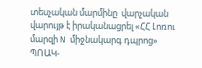տեսչական մարմինը  վարչական վարույթ է իրականացրել «ՀՀ Լոռու մարզի N միջնակարգ դպրոց» ՊՈԱԿ-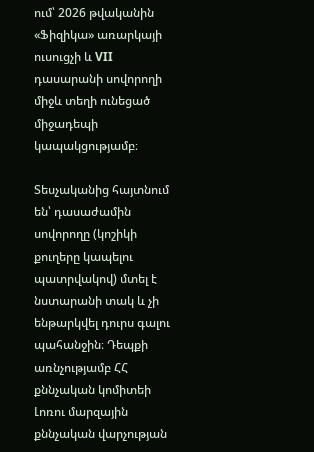ում՝ 2026 թվականին «Ֆիզիկա» առարկայի ուսուցչի և VII դասարանի սովորողի միջև տեղի ունեցած միջադեպի կապակցությամբ։

Տեսչականից հայտնում են՝ դասաժամին սովորողը (կոշիկի քուղերը կապելու պատրվակով) մտել է նստարանի տակ և չի ենթարկվել դուրս գալու պահանջին։ Դեպքի առնչությամբ ՀՀ քննչական կոմիտեի Լոռու մարզային քննչական վարչության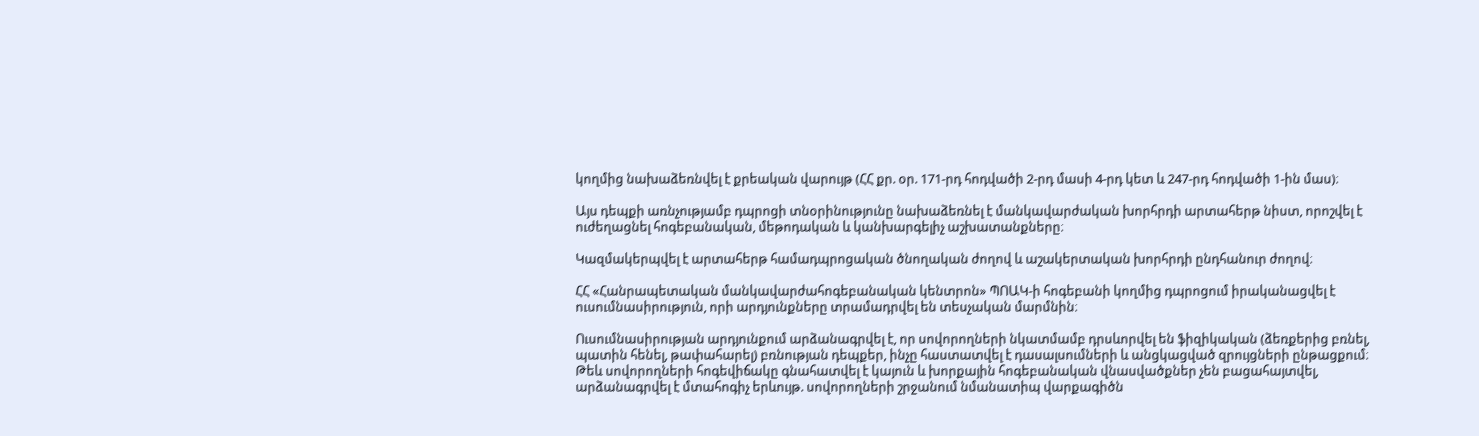կողմից նախաձեռնվել է քրեական վարույթ (ՀՀ քր. օր. 171-րդ հոդվածի 2-րդ մասի 4-րդ կետ և 247-րդ հոդվածի 1-ին մաս)։

Այս դեպքի առնչությամբ դպրոցի տնօրինությունը նախաձեռնել է մանկավարժական խորհրդի արտահերթ նիստ, որոշվել է ուժեղացնել հոգեբանական, մեթոդական և կանխարգելիչ աշխատանքները։

Կազմակերպվել է արտահերթ համադպրոցական ծնողական ժողով և աշակերտական խորհրդի ընդհանուր ժողով։

ՀՀ «Հանրապետական մանկավարժահոգեբանական կենտրոն» ՊՈԱԿ-ի հոգեբանի կողմից դպրոցում իրականացվել է ուսումնասիրություն, որի արդյունքները տրամադրվել են տեսչական մարմնին։

Ուսումնասիրության արդյունքում արձանագրվել է, որ սովորողների նկատմամբ դրսևորվել են ֆիզիկական (ձեռքերից բռնել, պատին հենել, թափահարել) բռնության դեպքեր, ինչը հաստատվել է դասալսումների և անցկացված զրույցների ընթացքում։ Թեև սովորողների հոգեվիճակը գնահատվել է կայուն և խորքային հոգեբանական վնասվածքներ չեն բացահայտվել, արձանագրվել է մտահոգիչ երևույթ. սովորողների շրջանում նմանատիպ վարքագիծն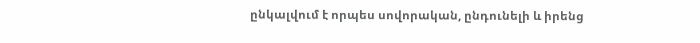ընկալվում է որպես սովորական, ընդունելի և իրենց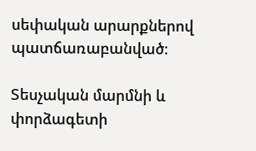սեփական արարքներով պատճառաբանված։

Տեսչական մարմնի և փորձագետի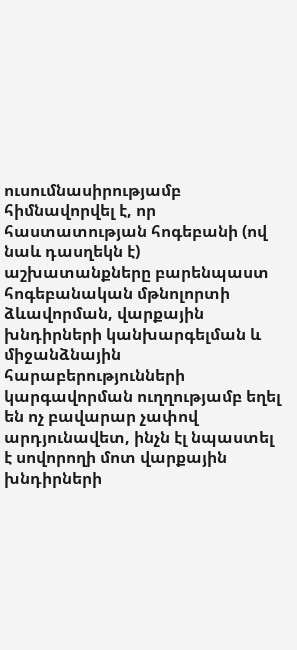ուսումնասիրությամբ հիմնավորվել է, որ հաստատության հոգեբանի (ով նաև դասղեկն է) աշխատանքները բարենպաստ հոգեբանական մթնոլորտի ձևավորման, վարքային խնդիրների կանխարգելման և միջանձնային հարաբերությունների կարգավորման ուղղությամբ եղել են ոչ բավարար չափով արդյունավետ, ինչն էլ նպաստել է սովորողի մոտ վարքային խնդիրների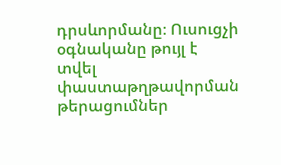դրսևորմանը։ Ուսուցչի օգնականը թույլ է տվել փաստաթղթավորման թերացումներ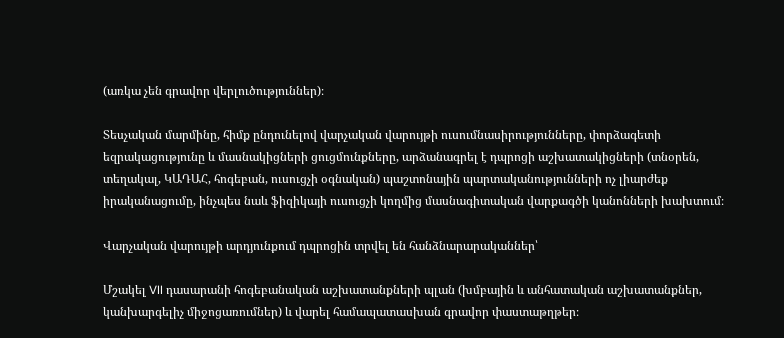(առկա չեն գրավոր վերլուծություններ)։

Տեսչական մարմինը, հիմք ընդունելով վարչական վարույթի ուսումնասիրությունները, փորձագետի եզրակացությունը և մասնակիցների ցուցմունքները, արձանագրել է դպրոցի աշխատակիցների (տնօրեն, տեղակալ, ԿԱԴԱՀ, հոգեբան, ուսուցչի օգնական) պաշտոնային պարտականությունների ոչ լիարժեք իրականացումը, ինչպես նաև ֆիզիկայի ուսուցչի կողմից մասնագիտական վարքագծի կանոնների խախտում։

Վարչական վարույթի արդյունքում դպրոցին տրվել են հանձնարարականներ՝

Մշակել VII դասարանի հոգեբանական աշխատանքների պլան (խմբային և անհատական աշխատանքներ, կանխարգելիչ միջոցառումներ) և վարել համապատասխան գրավոր փաստաթղթեր։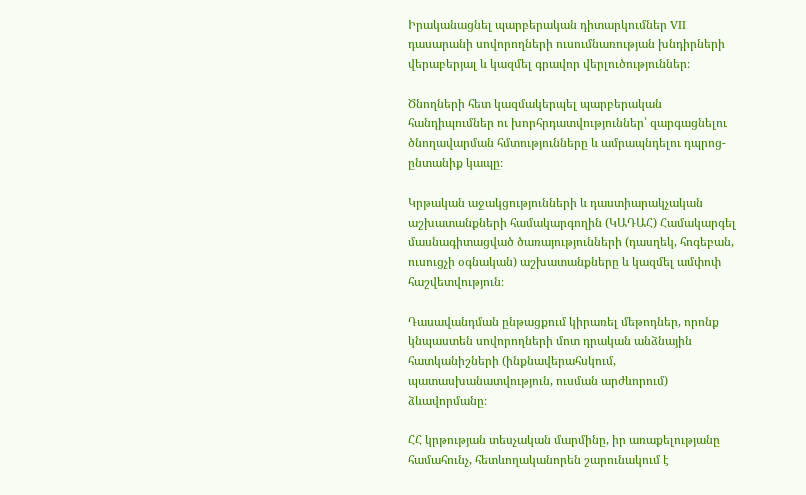Իրականացնել պարբերական դիտարկումներ VII դասարանի սովորողների ուսումնառության խնդիրների վերաբերյալ և կազմել գրավոր վերլուծություններ։

Ծնողների հետ կազմակերպել պարբերական հանդիպումներ ու խորհրդատվություններ՝ զարգացնելու ծնողավարման հմտությունները և ամրապնդելու դպրոց-ընտանիք կապը։

Կրթական աջակցությունների և դաստիարակչական աշխատանքների համակարգողին (ԿԱԴԱՀ) Համակարգել մասնագիտացված ծառայությունների (դասղեկ, հոգեբան, ուսուցչի օգնական) աշխատանքները և կազմել ամփոփ հաշվետվություն։

Դասավանդման ընթացքում կիրառել մեթոդներ, որոնք կնպաստեն սովորողների մոտ դրական անձնային հատկանիշների (ինքնավերահսկում, պատասխանատվություն, ուսման արժևորում) ձևավորմանը։

ՀՀ կրթության տեսչական մարմինը, իր առաքելությանը համահունչ, հետևողականորեն շարունակում է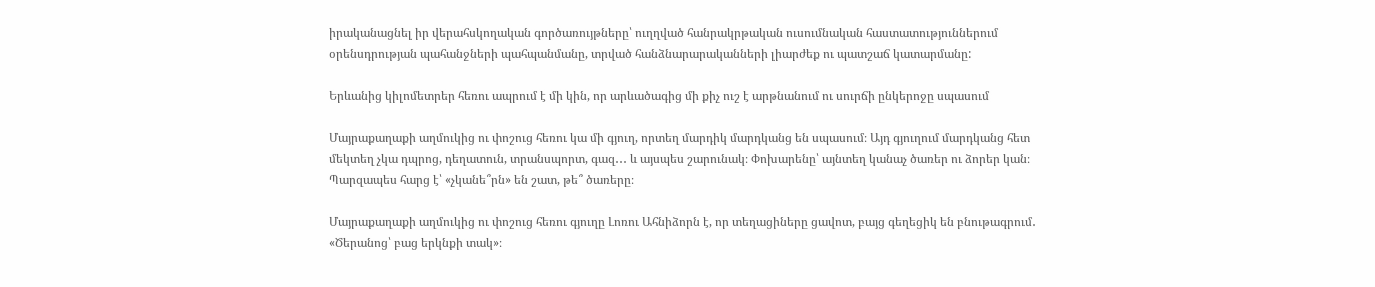իրականացնել իր վերահսկողական գործառույթները՝ ուղղված հանրակրթական ուսումնական հաստատություններում օրենսդրության պահանջների պահպանմանը, տրված հանձնարարականների լիարժեք ու պատշաճ կատարմանը:

Երևանից կիլոմետրեր հեռու ապրում է մի կին, որ արևածագից մի քիչ ուշ է արթնանում ու սուրճի ընկերոջը սպասում

Մայրաքաղաքի աղմուկից ու փոշուց հեռու կա մի գյուղ, որտեղ մարդիկ մարդկանց են սպասում։ Այդ գյուղում մարդկանց հետ մեկտեղ չկա դպրոց, դեղատուն, տրանսպորտ, գազ․․․ և այսպես շարունակ։ Փոխարենը՝ այնտեղ կանաչ ծառեր ու ձորեր կան։ Պարզապես հարց է՝ «չկանե՞րն» են շատ, թե՞ ծառերը։

Մայրաքաղաքի աղմուկից ու փոշուց հեռու գյուղը Լոռու Ահնիձորն է, որ տեղացիները ցավոտ, բայց գեղեցիկ են բնութագրում․ «Ծերանոց՝ բաց երկնքի տակ»։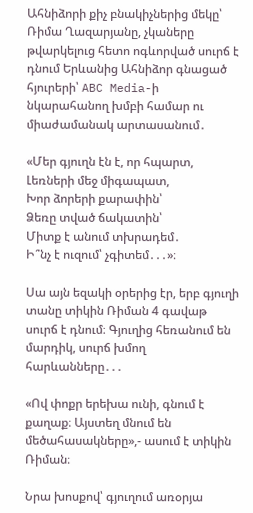Ահնիձորի քիչ բնակիչներից մեկը՝ Ռիմա Ղազարյանը, չկաները թվարկելուց հետո ոգևորված սուրճ է դնում Երևանից Ահնիձոր գնացած հյուրերի՝ ABC Media-ի նկարահանող խմբի համար ու միաժամանակ արտասանում․

«Մեր գյուղն էն է, որ հպարտ,
Լեռների մեջ միգապատ,
Խոր ձորերի քարափին՝
Ձեռը տված ճակատին՝
Միտք է անում տխրադեմ․
Ի՞նչ է ուզում՝ չգիտեմ․․․»։

Սա այն եզակի օրերից էր, երբ գյուղի տանը տիկին Ռիման 4 գավաթ սուրճ է դնում։ Գյուղից հեռանում են մարդիկ, սուրճ խմող հարևանները․․․

«Ով փոքր երեխա ունի, գնում է քաղաք։ Այստեղ մնում են մեծահասակները»,- ասում է տիկին Ռիման։

Նրա խոսքով՝ գյուղում առօրյա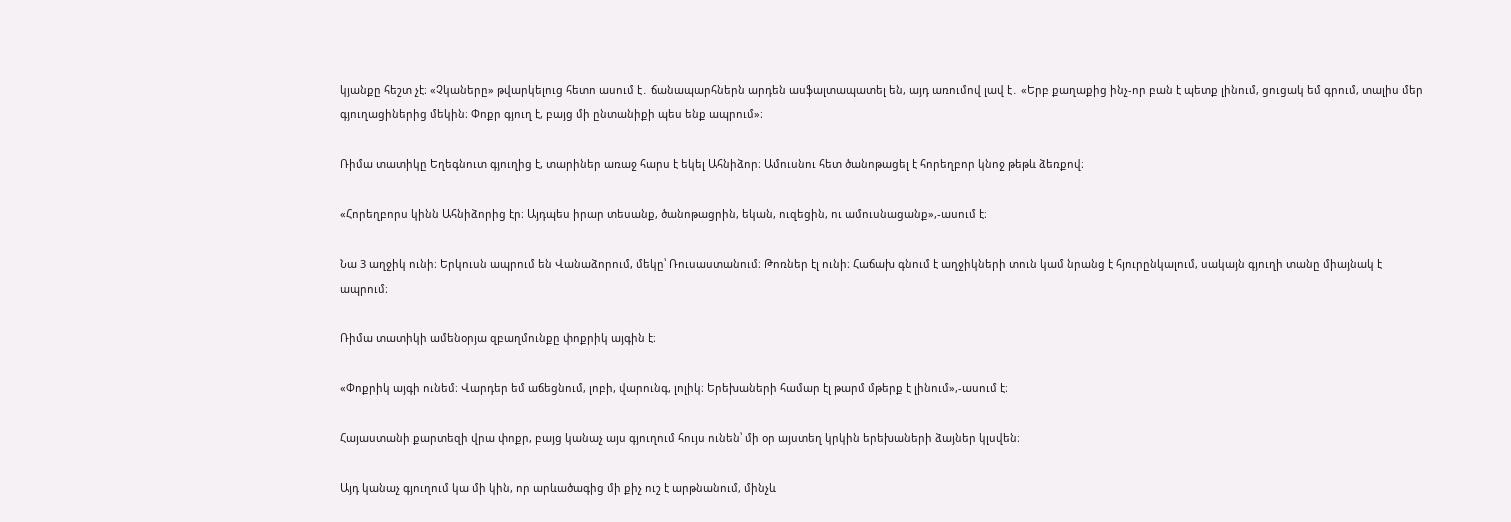կյանքը հեշտ չէ։ «Չկաները» թվարկելուց հետո ասում է․ ճանապարհներն արդեն ասֆալտապատել են, այդ առումով լավ է․ «Երբ քաղաքից ինչ-որ բան է պետք լինում, ցուցակ եմ գրում, տալիս մեր գյուղացիներից մեկին։ Փոքր գյուղ է, բայց մի ընտանիքի պես ենք ապրում»։

Ռիմա տատիկը Եղեգնուտ գյուղից է, տարիներ առաջ հարս է եկել Ահնիձոր։ Ամուսնու հետ ծանոթացել է հորեղբոր կնոջ թեթև ձեռքով։

«Հորեղբորս կինն Ահնիձորից էր։ Այդպես իրար տեսանք, ծանոթացրին, եկան, ուզեցին, ու ամուսնացանք»,-ասում է։

Նա 3 աղջիկ ունի։ Երկուսն ապրում են Վանաձորում, մեկը՝ Ռուսաստանում։ Թոռներ էլ ունի։ Հաճախ գնում է աղջիկների տուն կամ նրանց է հյուրընկալում, սակայն գյուղի տանը միայնակ է ապրում։

Ռիմա տատիկի ամենօրյա զբաղմունքը փոքրիկ այգին է։

«Փոքրիկ այգի ունեմ։ Վարդեր եմ աճեցնում, լոբի, վարունգ, լոլիկ։ Երեխաների համար էլ թարմ մթերք է լինում»,-ասում է։

Հայաստանի քարտեզի վրա փոքր, բայց կանաչ այս գյուղում հույս ունեն՝ մի օր այստեղ կրկին երեխաների ձայներ կլսվեն։

Այդ կանաչ գյուղում կա մի կին, որ արևածագից մի քիչ ուշ է արթնանում, մինչև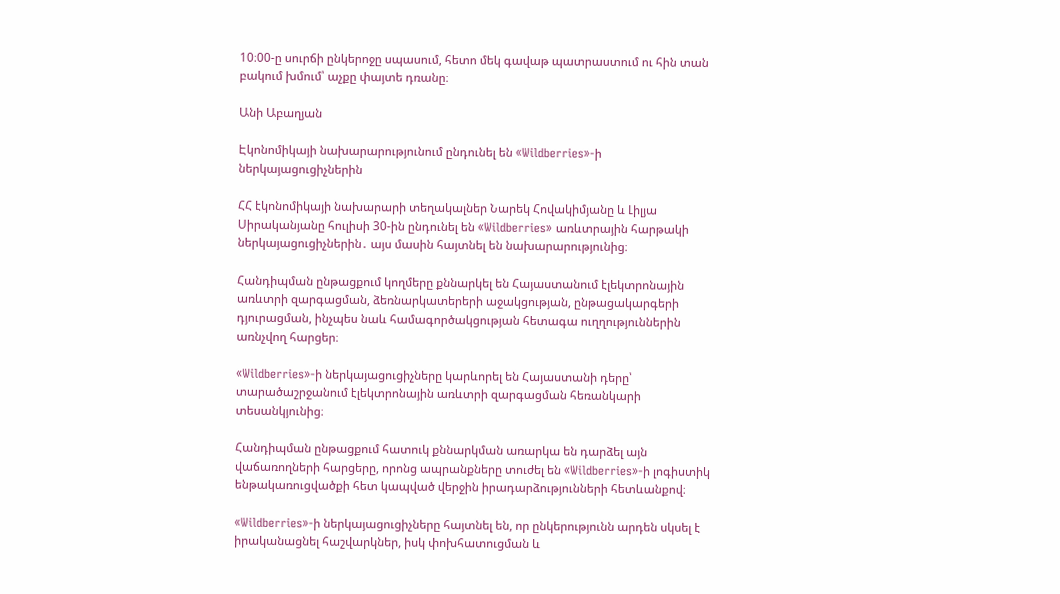10։00-ը սուրճի ընկերոջը սպասում, հետո մեկ գավաթ պատրաստում ու հին տան բակում խմում՝ աչքը փայտե դռանը։

Անի Աբաղյան

Էկոնոմիկայի նախարարությունում ընդունել են «Wildberries»-ի ներկայացուցիչներին

ՀՀ էկոնոմիկայի նախարարի տեղակալներ Նարեկ Հովակիմյանը և Լիլյա Սիրականյանը հուլիսի 30-ին ընդունել են «Wildberries» առևտրային հարթակի ներկայացուցիչներին․ այս մասին հայտնել են նախարարությունից։

Հանդիպման ընթացքում կողմերը քննարկել են Հայաստանում էլեկտրոնային առևտրի զարգացման, ձեռնարկատերերի աջակցության, ընթացակարգերի դյուրացման, ինչպես նաև համագործակցության հետագա ուղղություններին առնչվող հարցեր։

«Wildberries»-ի ներկայացուցիչները կարևորել են Հայաստանի դերը՝ տարածաշրջանում էլեկտրոնային առևտրի զարգացման հեռանկարի տեսանկյունից։

Հանդիպման ընթացքում հատուկ քննարկման առարկա են դարձել այն վաճառողների հարցերը, որոնց ապրանքները տուժել են «Wildberries»-ի լոգիստիկ ենթակառուցվածքի հետ կապված վերջին իրադարձությունների հետևանքով։

«Wildberries»-ի ներկայացուցիչները հայտնել են, որ ընկերությունն արդեն սկսել է իրականացնել հաշվարկներ, իսկ փոխհատուցման և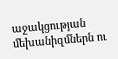աջակցության մեխանիզմներն ու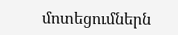մոտեցումներն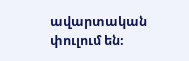ավարտական փուլում են։